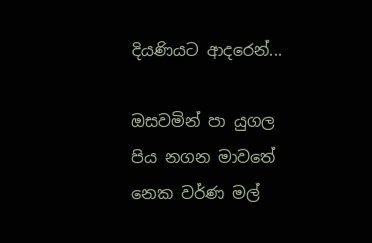දියණියට ආදරෙන්...

ඔසවමින් පා යුගල
පිය නගන මාවතේ
නෙක වර්ණ මල්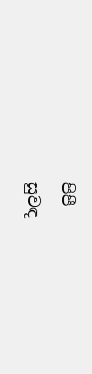පිපී
සුවඳ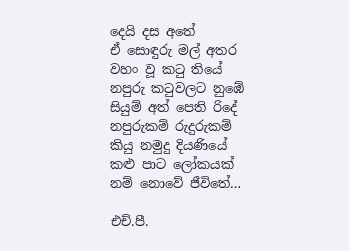දෙයි දස අතේ
ඒ සොඳුරු මල් අතර
වහං වූ කටු තියේ
නපුරු කටුවලට නුඹේ
සියුම් අත් පෙති රිදේ
නපුරුකම් රුදුරුකම්
කියු නමුදු දියණියේ
කළු පාට ලෝකයක්
නම් නොවේ ජීවිතේ…

එච්.පී.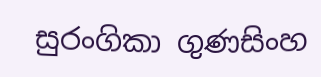සුරංගිකා ගුණසිංහ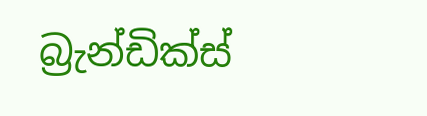බ්‍රැන්ඩික්ස්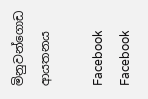මිනුවන්ගොඩ ආයතනය

Facebook
Facebook